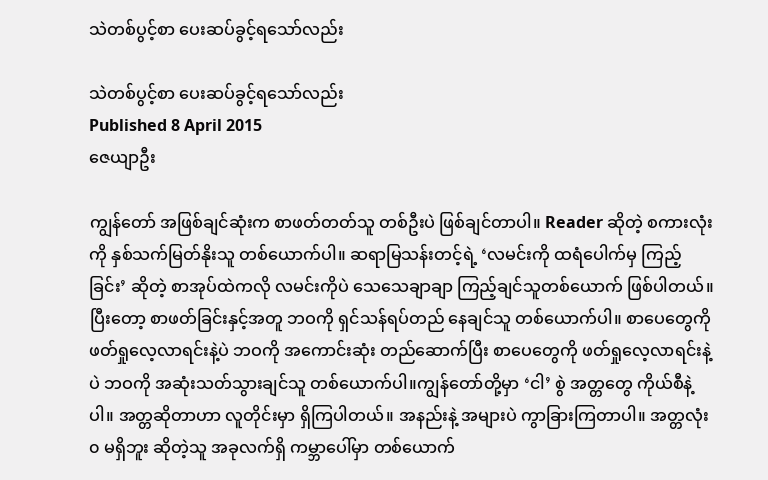သဲတစ်ပွင့်စာ ပေးဆပ်ခွင့်ရသော်လည်း

သဲတစ်ပွင့်စာ ပေးဆပ်ခွင့်ရသော်လည်း
Published 8 April 2015
ဇေယျာဦး

ကျွန်တော် အဖြစ်ချင်ဆုံးက စာဖတ်တတ်သူ တစ်ဦးပဲ ဖြစ်ချင်တာပါ။ Reader ဆိုတဲ့ စကားလုံးကို နှစ်သက်မြတ်နိုးသူ တစ်ယောက်ပါ။ ဆရာမြသန်းတင့်ရဲ့ ‘လမင်းကို ထရံပေါက်မှ ကြည့်ခြင်း’ ဆိုတဲ့ စာအုပ်ထဲကလို လမင်းကိုပဲ သေသေချာချာ ကြည့်ချင်သူတစ်ယောက် ဖြစ်ပါတယ်။ ပြီးတော့ စာဖတ်ခြင်းနှင့်အတူ ဘဝကို ရှင်သန်ရပ်တည် နေချင်သူ တစ်ယောက်ပါ။ စာပေတွေကို ဖတ်ရှုလေ့လာရင်းနဲ့ပဲ ဘဝကို အကောင်းဆုံး တည်ဆောက်ပြီး စာပေတွေကို ဖတ်ရှုလေ့လာရင်းနဲ့ပဲ ဘဝကို အဆုံးသတ်သွားချင်သူ တစ်ယောက်ပါ။ကျွန်တော်တို့မှာ ‘ငါ’ စွဲ အတ္တတွေ ကိုယ်စီနဲ့ပါ။ အတ္တဆိုတာဟာ လူတိုင်းမှာ ရှိကြပါတယ်။ အနည်းနဲ့ အများပဲ ကွာခြားကြတာပါ။ အတ္တလုံး၀ မရှိဘူး ဆိုတဲ့သူ အခုလက်ရှိ ကမ္ဘာပေါ်မှာ တစ်ယောက်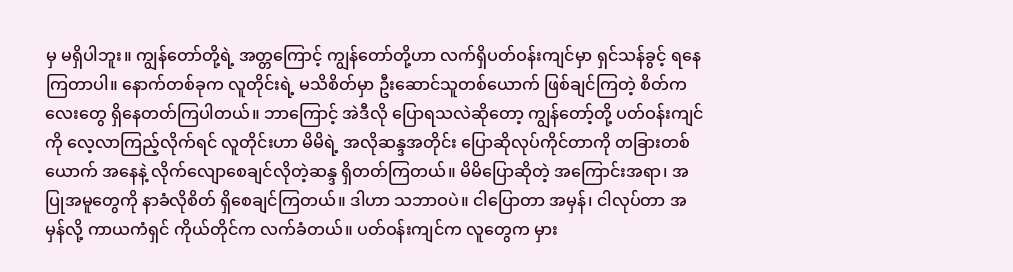မှ မရှိပါဘူး။ ကျွန်တော်တို့ရဲ့ အတ္တကြောင့် ကျွန်တော်တို့ဟာ လက်ရှိပတ်ဝန်းကျင်မှာ ရှင်သန်ခွင့် ရနေကြတာပါ။ နောက်တစ်ခုက လူတိုင်းရဲ့ မသိစိတ်မှာ ဦးဆောင်သူတစ်ယောက် ဖြစ်ချင်ကြတဲ့ စိတ်ကလေးတွေ ရှိနေတတ်ကြပါတယ်။ ဘာကြောင့် အဲဒီလို ပြောရသလဲဆိုတော့ ကျွန်တော့်တို့ ပတ်ဝန်းကျင်ကို လေ့လာကြည့်လိုက်ရင် လူတိုင်းဟာ မိမိရဲ့ အလိုဆန္ဒအတိုင်း ပြောဆိုလုပ်ကိုင်တာကို တခြားတစ်ယောက် အနေနဲ့ လိုက်လျောစေချင်လိုတဲ့ဆန္ဒ ရှိတတ်ကြတယ်။ မိမိပြောဆိုတဲ့ အကြောင်းအရာ၊ အပြုအမူတွေကို နာခံလိုစိတ် ရှိစေချင်ကြတယ်။ ဒါဟာ သဘာဝပဲ။ ငါပြောတာ အမှန်၊ ငါလုပ်တာ အမှန်လို့ ကာယကံရှင် ကိုယ်တိုင်က လက်ခံတယ်။ ပတ်ဝန်းကျင်က လူတွေက မှား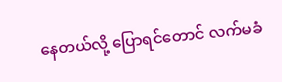နေတယ်လို့ ပြောရင်တောင် လက်မခံ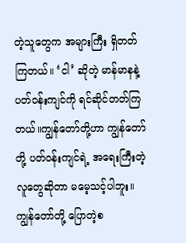တဲ့သူတွေက အများကြီး ရှိတတ်ကြတယ်။ ‘ငါ’ ဆိုတဲ့ မာန်မာနနဲ့ ပတ်ဝန်းကျင်ကို ရင်ဆိုင်တတ်ကြတယ်။ကျွန်တော်တို့ဟာ ကျွန်တော်တို့ ပတ်ဝန်းကျင်ရဲ့ အရေးကြီးတဲ့ လူတွေဆိုတာ မမေ့သင့်ပါဘူး။ ကျွန်တော်တို့ ပြောတဲ့စ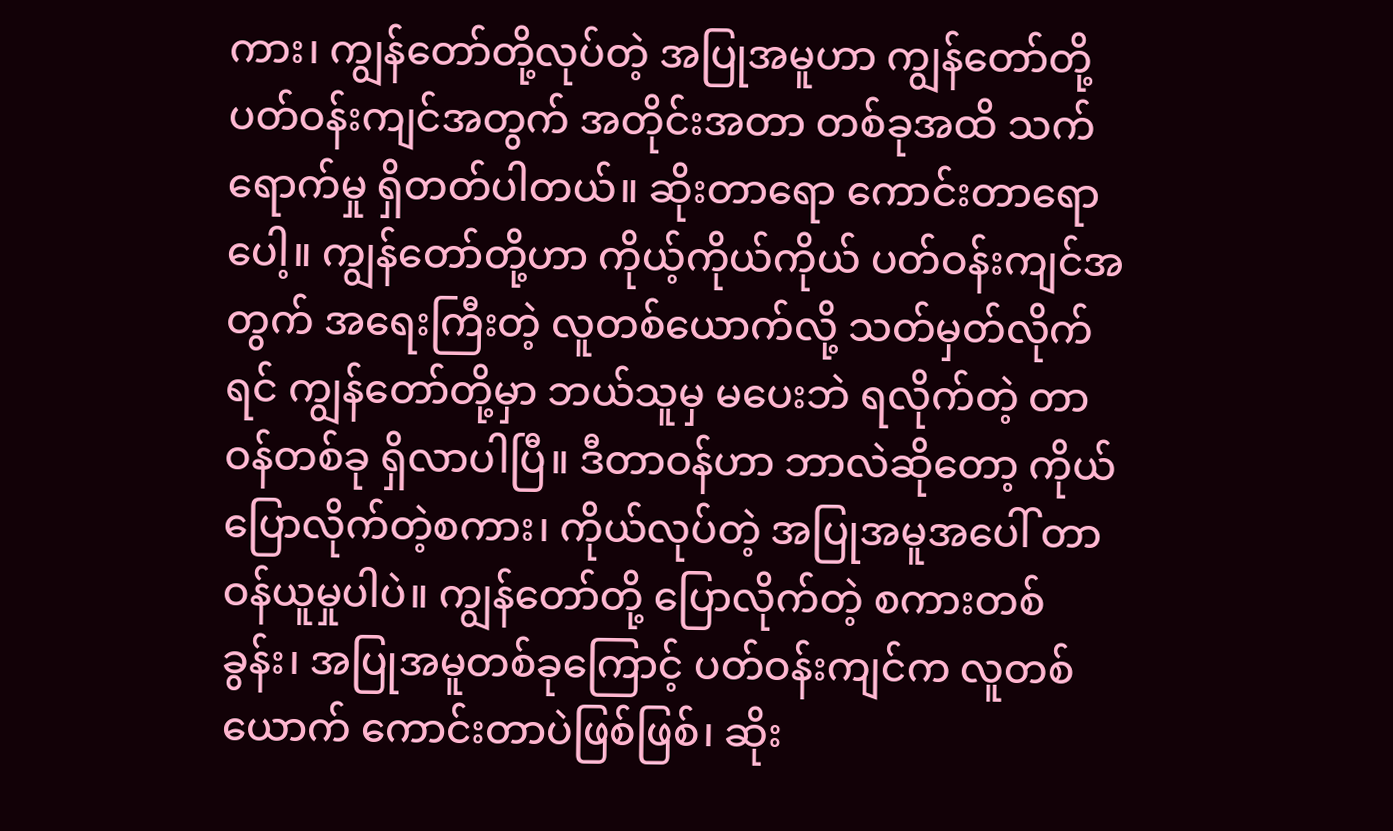ကား၊ ကျွန်တော်တို့လုပ်တဲ့ အပြုအမူဟာ ကျွန်တော်တို့ ပတ်ဝန်းကျင်အတွက် အတိုင်းအတာ တစ်ခုအထိ သက်ရောက်မှု ရှိတတ်ပါတယ်။ ဆိုးတာရော ကောင်းတာရောပေါ့။ ကျွန်တော်တို့ဟာ ကိုယ့်ကိုယ်ကိုယ် ပတ်ဝန်းကျင်အတွက် အရေးကြီးတဲ့ လူတစ်ယောက်လို့ သတ်မှတ်လိုက်ရင် ကျွန်တော်တို့မှာ ဘယ်သူမှ မပေးဘဲ ရလိုက်တဲ့ တာဝန်တစ်ခု ရှိလာပါပြီ။ ဒီတာဝန်ဟာ ဘာလဲဆိုတော့ ကိုယ်ပြောလိုက်တဲ့စကား၊ ကိုယ်လုပ်တဲ့ အပြုအမူအပေါ် တာဝန်ယူမှုပါပဲ။ ကျွန်တော်တို့ ပြောလိုက်တဲ့ စကားတစ်ခွန်း၊ အပြုအမူတစ်ခုကြောင့် ပတ်ဝန်းကျင်က လူတစ်ယောက် ကောင်းတာပဲဖြစ်ဖြစ်၊ ဆိုး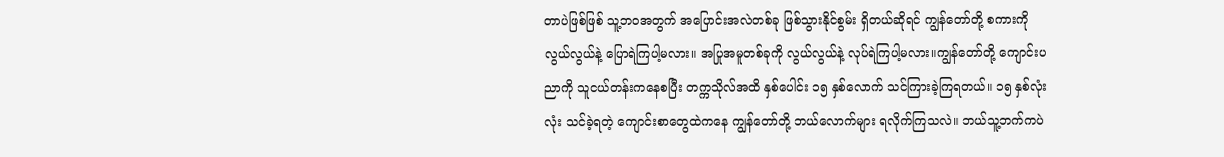တာပဲဖြစ်ဖြစ် သူ့ဘဝအတွက် အပြောင်းအလဲတစ်ခု ဖြစ်သွားနိုင်စွမ်း ရှိတယ်ဆိုရင် ကျွန်တော်တို့ စကားကို လွယ်လွယ်နဲ့ ပြောရဲကြပါ့မလား။ အပြုအမူတစ်ခုကို လွယ်လွယ်နဲ့ လုပ်ရဲကြပါ့မလား။ကျွန်တော်တို့ ကျောင်းပညာကို သူငယ်တန်းကနေစပြီး တက္ကသိုလ်အထိ နှစ်ပေါင်း ၁၅ နှစ်လောက် သင်ကြားခဲ့ကြရတယ်။ ၁၅ နှစ်လုံးလုံး သင်ခဲ့ရတဲ့ ကျောင်းစာတွေထဲကနေ ကျွန်တော်တို့ ဘယ်လောက်များ ရလိုက်ကြသလဲ။ ဘယ်သူ့ဘက်ကပဲ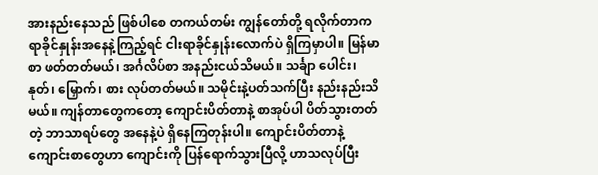အားနည်းနေသည် ဖြစ်ပါစေ တကယ်တမ်း ကျွန်တော်တို့ ရလိုက်တာက ရာခိုင်နှုန်းအနေနဲ့ကြည့်ရင် ငါးရာခိုင်နှုန်းလောက်ပဲ ရှိကြမှာပါ။ မြန်မာစာ ဖတ်တတ်မယ်၊ အင်္ဂလိပ်စာ အနည်းငယ်သိမယ်။ သင်္ချာ ပေါင်း၊ နုတ်၊ မြှောက်၊ စား လုပ်တတ်မယ်။ သမိုင်းနဲ့ပတ်သက်ပြီး နည်းနည်းသိမယ်။ ကျန်တာတွေကတော့ ကျောင်းပိတ်တာနဲ့ စာအုပ်ပါ ပိတ်သွားတတ်တဲ့ ဘာသာရပ်တွေ အနေနဲ့ပဲ ရှိနေကြတုန်းပါ။ ကျောင်းပိတ်တာနဲ့ ကျောင်းစာတွေဟာ ကျောင်းကို ပြန်ရောက်သွားပြီလို့ ဟာသလုပ်ပြီး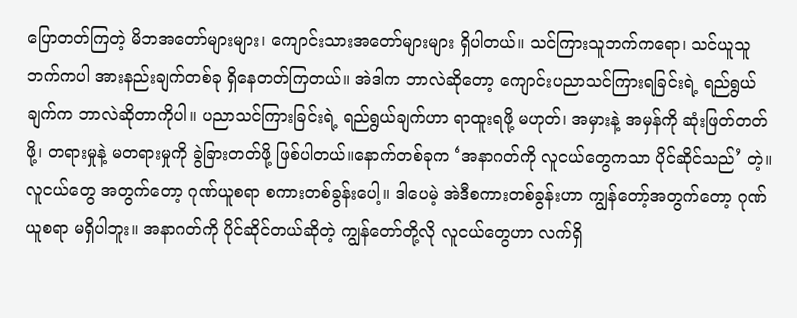ပြောတတ်ကြတဲ့ မိဘအတော်များများ၊ ကျောင်းသားအတော်များများ ရှိပါတယ်။ သင်ကြားသူဘက်ကရော၊ သင်ယူသူဘက်ကပါ အားနည်းချက်တစ်ခု ရှိနေတတ်ကြတယ်။ အဲဒါက ဘာလဲဆိုတော့ ကျောင်းပညာသင်ကြားရခြင်းရဲ့ ရည်ရွယ်ချက်က ဘာလဲဆိုတာကိုပါ။ ပညာသင်ကြားခြင်းရဲ့ ရည်ရွယ်ချက်ဟာ ရာထူးရဖို့ မဟုတ်၊ အမှားနဲ့ အမှန်ကို ဆုံးဖြတ်တတ်ဖို့၊ တရားမှုနဲ့ မတရားမှုကို ခွဲခြားတတ်ဖို့ ဖြစ်ပါတယ်။နောက်တစ်ခုက ‘အနာဂတ်ကို လူငယ်တွေကသာ ပိုင်ဆိုင်သည်’ တဲ့။ လူငယ်တွေ အတွက်တော့ ဂုဏ်ယူစရာ စကားတစ်ခွန်းပေါ့။ ဒါပေမဲ့ အဲဒီစကားတစ်ခွန်းဟာ ကျွန်တော့်အတွက်တော့ ဂုဏ်ယူစရာ မရှိပါဘူး။ အနာဂတ်ကို ပိုင်ဆိုင်တယ်ဆိုတဲ့ ကျွန်တော်တို့လို လူငယ်တွေဟာ လက်ရှိ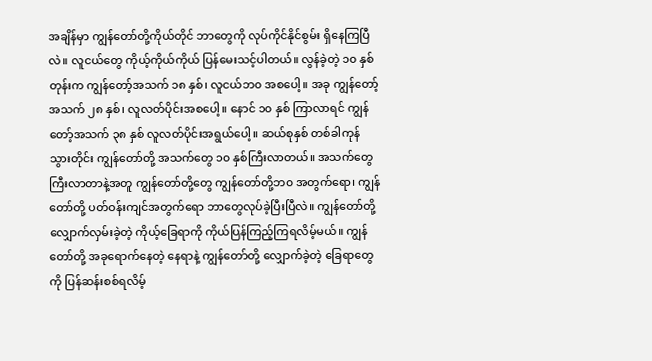အချိန်မှာ ကျွန်တော်တို့ကိုယ်တိုင် ဘာတွေကို လုပ်ကိုင်နိုင်စွမ်း ရှိနေကြပြီလဲ။ လူငယ်တွေ ကိုယ့်ကိုယ်ကိုယ် ပြန်မေးသင့်ပါတယ်။ လွန်ခဲ့တဲ့ ၁၀ နှစ်တုန်းက ကျွန်တော့်အသက် ၁၈ နှစ်၊ လူငယ်ဘ၀ အစပေါ့။ အခု ကျွန်တော့် အသက် ၂၈ နှစ်၊ လူလတ်ပိုင်းအစပေါ့။ နောင် ၁၀ နှစ် ကြာလာရင် ကျွန်တော့်အသက် ၃၈ နှစ် လူလတ်ပိုင်းအရွယ်ပေါ့။ ဆယ်စုနှစ် တစ်ခါကုန်သွားတိုင်း ကျွန်တော်တို့ အသက်တွေ ၁၀ နှစ်ကြီးလာတယ်။ အသက်တွေ ကြီးလာတာနဲ့အတူ ကျွန်တော်တို့တွေ ကျွန်တော်တို့ဘ၀ အတွက်ရော၊ ကျွန်တော်တို့ ပတ်ဝန်းကျင်အတွက်ရော ဘာတွေလုပ်ခဲ့ပြီးပြီလဲ။ ကျွန်တော်တို့ လျှောက်လှမ်းခဲ့တဲ့ ကိုယ့်ခြေရာကို ကိုယ်ပြန်ကြည့်ကြရလိမ့်မယ်။ ကျွန်တော်တို့ အခုရောက်နေတဲ့ နေရာနဲ့ ကျွန်တော်တို့ လျှောက်ခဲ့တဲ့ ခြေရာတွေကို ပြန်ဆန်းစစ်ရလိမ့်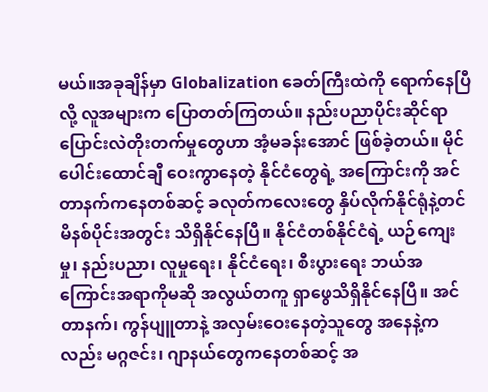မယ်။အခုချိန်မှာ Globalization ခေတ်ကြီးထဲကို ရောက်နေပြီလို့ လူအများက ပြောတတ်ကြတယ်။ နည်းပညာပိုင်းဆိုင်ရာ ပြောင်းလဲတိုးတက်မှုတွေဟာ အံ့မခန်းအောင် ဖြစ်ခဲ့တယ်။ မိုင်ပေါင်းထောင်ချီ ဝေးကွာနေတဲ့ နိုင်ငံတွေရဲ့ အကြောင်းကို အင်တာနက်ကနေတစ်ဆင့် ခလုတ်ကလေးတွေ နှိပ်လိုက်နိုင်ရုံနဲ့တင် မိနစ်ပိုင်းအတွင်း သိရှိနိုင်နေပြီ။ နိုင်ငံတစ်နိုင်ငံရဲ့ ယဉ်ကျေးမှု၊ နည်းပညာ၊ လူမှုရေး၊ နိုင်ငံရေး၊ စီးပွားရေး ဘယ်အကြောင်းအရာကိုမဆို အလွယ်တကူ ရှာဖွေသိရှိနိုင်နေပြီ။ အင်တာနက်၊ ကွန်ပျူတာနဲ့ အလှမ်းဝေးနေတဲ့သူတွေ အနေနဲ့ကလည်း မဂ္ဂဇင်း၊ ဂျာနယ်တွေကနေတစ်ဆင့် အ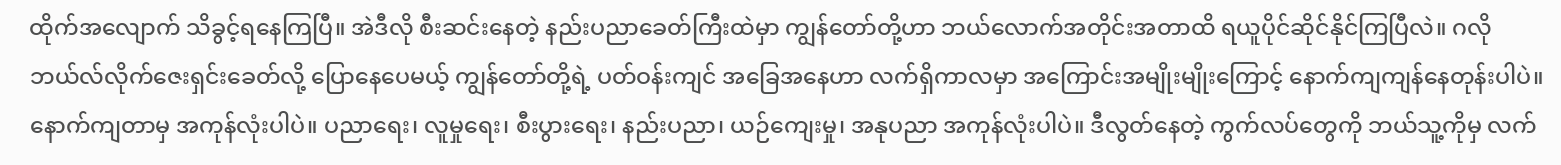ထိုက်အလျောက် သိခွင့်ရနေကြပြီ။ အဲဒီလို စီးဆင်းနေတဲ့ နည်းပညာခေတ်ကြီးထဲမှာ ကျွန်တော်တို့ဟာ ဘယ်လောက်အတိုင်းအတာထိ ရယူပိုင်ဆိုင်နိုင်ကြပြီလဲ။ ဂလိုဘယ်လ်လိုက်ဇေးရှင်းခေတ်လို့ ပြောနေပေမယ့် ကျွန်တော်တို့ရဲ့ ပတ်ဝန်းကျင် အခြေအနေဟာ လက်ရှိကာလမှာ အကြောင်းအမျိုးမျိုးကြောင့် နောက်ကျကျန်နေတုန်းပါပဲ။ နောက်ကျတာမှ အကုန်လုံးပါပဲ။ ပညာရေး၊ လူမှုရေး၊ စီးပွားရေး၊ နည်းပညာ၊ ယဉ်ကျေးမှု၊ အနုပညာ အကုန်လုံးပါပဲ။ ဒီလွတ်နေတဲ့ ကွက်လပ်တွေကို ဘယ်သူ့ကိုမှ လက်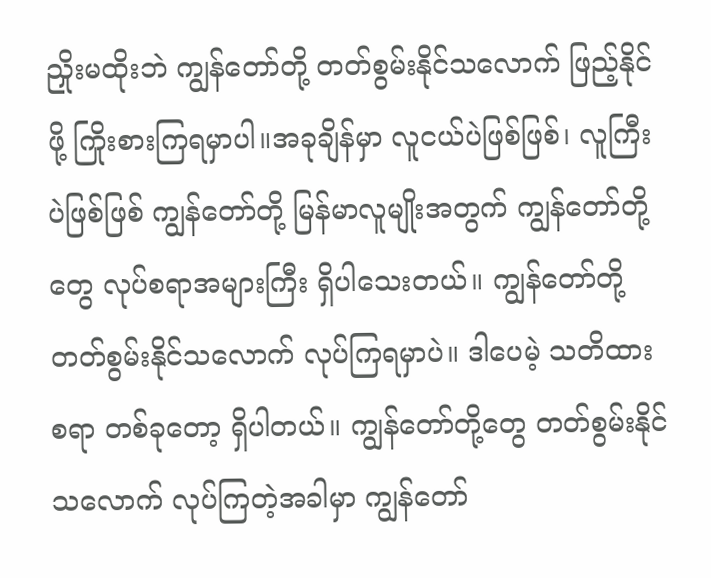ညှိုးမထိုးဘဲ ကျွန်တော်တို့ တတ်စွမ်းနိုင်သလောက် ဖြည့်နိုင်ဖို့ ကြိုးစားကြရမှာပါ။အခုချိန်မှာ လူငယ်ပဲဖြစ်ဖြစ်၊ လူကြီးပဲဖြစ်ဖြစ် ကျွန်တော်တို့ မြန်မာလူမျိုးအတွက် ကျွန်တော်တို့တွေ လုပ်စရာအများကြီး ရှိပါသေးတယ်။ ကျွန်တော်တို့ တတ်စွမ်းနိုင်သလောက် လုပ်ကြရမှာပဲ။ ဒါပေမဲ့ သတိထားစရာ တစ်ခုတော့ ရှိပါတယ်။ ကျွန်တော်တို့တွေ တတ်စွမ်းနိုင်သလောက် လုပ်ကြတဲ့အခါမှာ ကျွန်တော်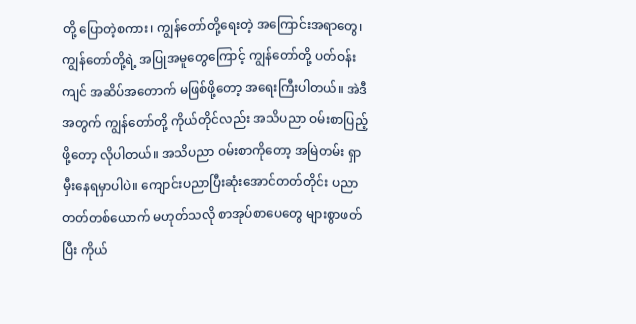တို့ ပြောတဲ့စကား၊ ကျွန်တော်တို့ရေးတဲ့ အကြောင်းအရာတွေ၊ ကျွန်တော်တို့ရဲ့ အပြုအမူတွေကြောင့် ကျွန်တော်တို့ ပတ်ဝန်းကျင် အဆိပ်အတောက် မဖြစ်ဖို့တော့ အရေးကြီးပါတယ်။ အဲဒီအတွက် ကျွန်တော်တို့ ကိုယ်တိုင်လည်း အသိပညာ ဝမ်းစာပြည့်ဖို့တော့ လိုပါတယ်။ အသိပညာ ဝမ်းစာကိုတော့ အမြဲတမ်း ရှာမှီးနေရမှာပါပဲ။ ကျောင်းပညာပြီးဆုံးအောင်တတ်တိုင်း ပညာတတ်တစ်ယောက် မဟုတ်သလို စာအုပ်စာပေတွေ များစွာဖတ်ပြီး ကိုယ်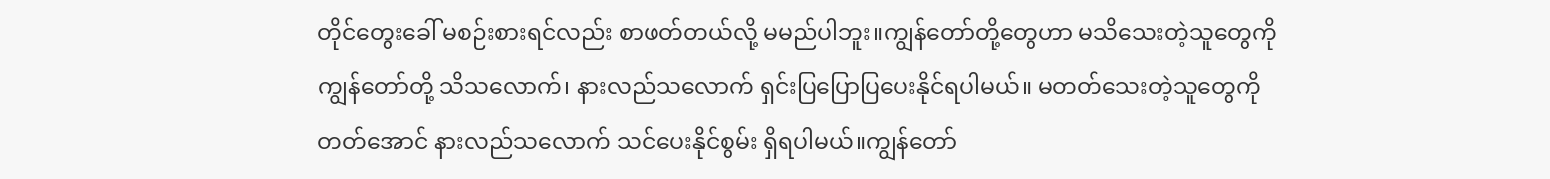တိုင်တွေးခေါ် မစဉ်းစားရင်လည်း စာဖတ်တယ်လို့ မမည်ပါဘူး။ကျွန်တော်တို့တွေဟာ မသိသေးတဲ့သူတွေကို ကျွန်တော်တို့ သိသလောက်၊ နားလည်သလောက် ရှင်းပြပြောပြပေးနိုင်ရပါမယ်။ မတတ်သေးတဲ့သူတွေကို တတ်အောင် နားလည်သလောက် သင်ပေးနိုင်စွမ်း ရှိရပါမယ်။ကျွန်တော်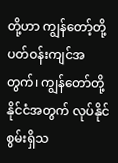တို့ဟာ ကျွန်တော့်တို့ ပတ်ဝန်းကျင်အတွက်၊ ကျွန်တော်တို့နိုင်ငံအတွက် လုပ်နိုင်စွမ်းရှိသ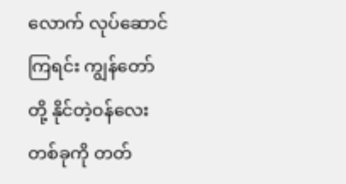လောက် လုပ်ဆောင်ကြရင်း ကျွန်တော်တို့ နိုင်တဲ့ဝန်လေးတစ်ခုကို တတ်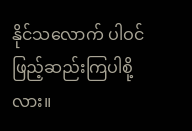နိုင်သလောက် ပါဝင်ဖြည့်ဆည်းကြပါစို့လား။